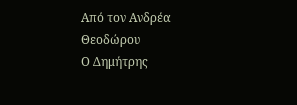Από τον Ανδρέα Θεοδώρου
Ο Δημήτρης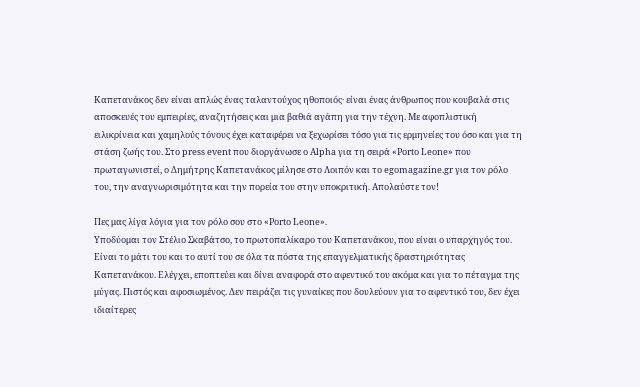Καπετανάκος δεν είναι απλώς ένας ταλαντούχος ηθοποιός· είναι ένας άνθρωπος που κουβαλά στις αποσκευές του εμπειρίες, αναζητήσεις και μια βαθιά αγάπη για την τέχνη. Με αφοπλιστική ειλικρίνεια και χαμηλούς τόνους έχει καταφέρει να ξεχωρίσει τόσο για τις ερμηνείες του όσο και για τη στάση ζωής του. Στο press event που διοργάνωσε ο Alpha για τη σειρά «Porto Leone» που πρωταγωνιστεί, ο Δημήτρης Καπετανάκος μίλησε στο Λοιπόν και το egomagazine.gr για τον ρόλο του, την αναγνωρισιμότητα και την πορεία του στην υποκριτική. Απολαύστε τον!

Πες μας λίγα λόγια για τον ρόλο σου στο «Porto Leone».
Υποδύομαι τον Στέλιο Σκαβάτσο, το πρωτοπαλίκαρο του Καπετανάκου, που είναι ο υπαρχηγός του. Είναι το μάτι του και το αυτί του σε όλα τα πόστα της επαγγελματικής δραστηριότητας Καπετανάκου. Ελέγχει, εποπτεύει και δίνει αναφορά στο αφεντικό του ακόμα και για το πέταγμα της μύγας. Πιστός και αφοσιωμένος. Δεν πειράζει τις γυναίκες που δουλεύουν για το αφεντικό του, δεν έχει ιδιαίτερες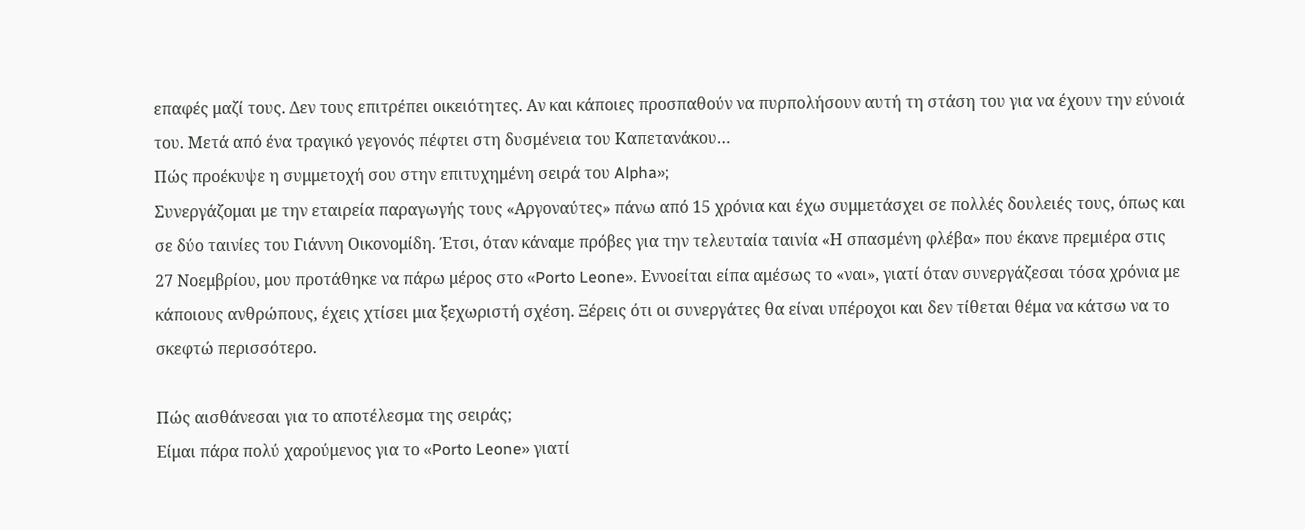επαφές μαζί τους. Δεν τους επιτρέπει οικειότητες. Αν και κάποιες προσπαθούν να πυρπολήσουν αυτή τη στάση του για να έχουν την εύνοιά του. Μετά από ένα τραγικό γεγονός πέφτει στη δυσμένεια του Καπετανάκου…
Πώς προέκυψε η συμμετοχή σου στην επιτυχημένη σειρά του Alpha»;
Συνεργάζομαι με την εταιρεία παραγωγής τους «Αργοναύτες» πάνω από 15 χρόνια και έχω συμμετάσχει σε πολλές δουλειές τους, όπως και σε δύο ταινίες του Γιάννη Οικονομίδη. Έτσι, όταν κάναμε πρόβες για την τελευταία ταινία «Η σπασμένη φλέβα» που έκανε πρεμιέρα στις 27 Νοεμβρίου, μου προτάθηκε να πάρω μέρος στο «Porto Leone». Εννοείται είπα αμέσως το «ναι», γιατί όταν συνεργάζεσαι τόσα χρόνια με κάποιους ανθρώπους, έχεις χτίσει μια ξεχωριστή σχέση. Ξέρεις ότι οι συνεργάτες θα είναι υπέροχοι και δεν τίθεται θέμα να κάτσω να το σκεφτώ περισσότερο.

Πώς αισθάνεσαι για το αποτέλεσμα της σειράς;
Είμαι πάρα πολύ χαρούμενος για το «Porto Leone» γιατί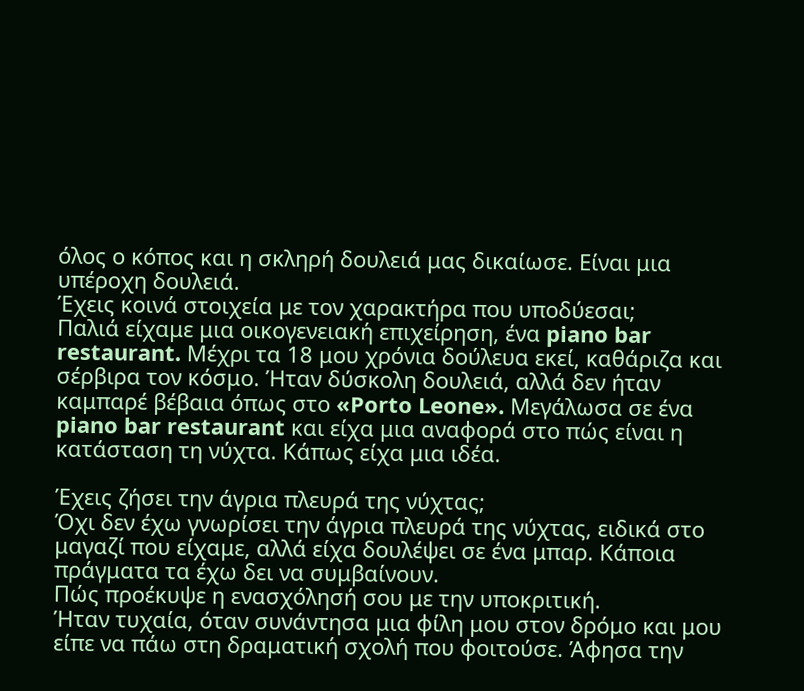όλος ο κόπος και η σκληρή δουλειά μας δικαίωσε. Είναι μια υπέροχη δουλειά.
Έχεις κοινά στοιχεία με τον χαρακτήρα που υποδύεσαι;
Παλιά είχαμε μια οικογενειακή επιχείρηση, ένα piano bar restaurant. Μέχρι τα 18 μου χρόνια δούλευα εκεί, καθάριζα και σέρβιρα τον κόσμο. Ήταν δύσκολη δουλειά, αλλά δεν ήταν καμπαρέ βέβαια όπως στο «Porto Leone». Μεγάλωσα σε ένα piano bar restaurant και είχα μια αναφορά στο πώς είναι η κατάσταση τη νύχτα. Κάπως είχα μια ιδέα.

Έχεις ζήσει την άγρια πλευρά της νύχτας;
Όχι δεν έχω γνωρίσει την άγρια πλευρά της νύχτας, ειδικά στο μαγαζί που είχαμε, αλλά είχα δουλέψει σε ένα μπαρ. Κάποια πράγματα τα έχω δει να συμβαίνουν.
Πώς προέκυψε η ενασχόλησή σου με την υποκριτική.
Ήταν τυχαία, όταν συνάντησα μια φίλη μου στον δρόμο και μου είπε να πάω στη δραματική σχολή που φοιτούσε. Άφησα την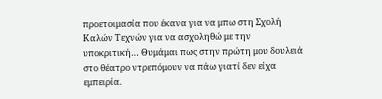προετοιμασία που έκανα για να μπω στη Σχολή Καλών Τεχνών για να ασχοληθώ με την υποκριτική… Θυμάμαι πως στην πρώτη μου δουλειά στο θέατρο ντρεπόμουν να πάω γιατί δεν είχα εμπειρία.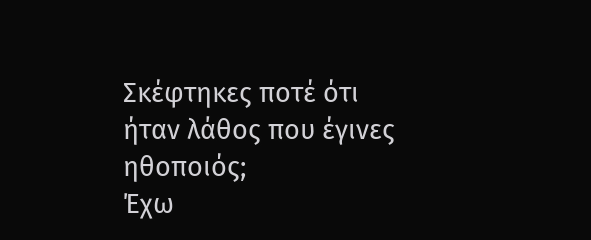Σκέφτηκες ποτέ ότι ήταν λάθος που έγινες ηθοποιός;
Έχω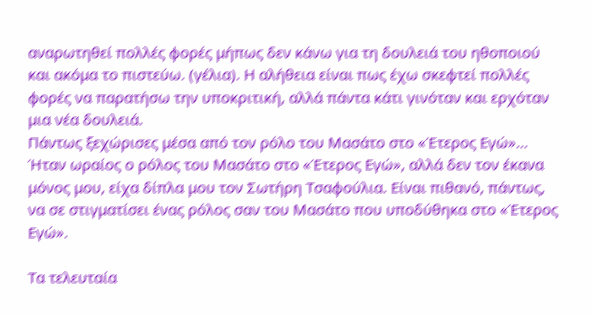αναρωτηθεί πολλές φορές μήπως δεν κάνω για τη δουλειά του ηθοποιού και ακόμα το πιστεύω. (γέλια). Η αλήθεια είναι πως έχω σκεφτεί πολλές φορές να παρατήσω την υποκριτική, αλλά πάντα κάτι γινόταν και ερχόταν μια νέα δουλειά.
Πάντως ξεχώρισες μέσα από τον ρόλο του Μασάτο στο «Έτερος Εγώ»…
Ήταν ωραίος ο ρόλος του Μασάτο στο «Έτερος Εγώ», αλλά δεν τον έκανα μόνος μου, είχα δίπλα μου τον Σωτήρη Τσαφούλια. Είναι πιθανό, πάντως, να σε στιγματίσει ένας ρόλος σαν του Μασάτο που υποδύθηκα στο «Έτερος Εγώ».

Τα τελευταία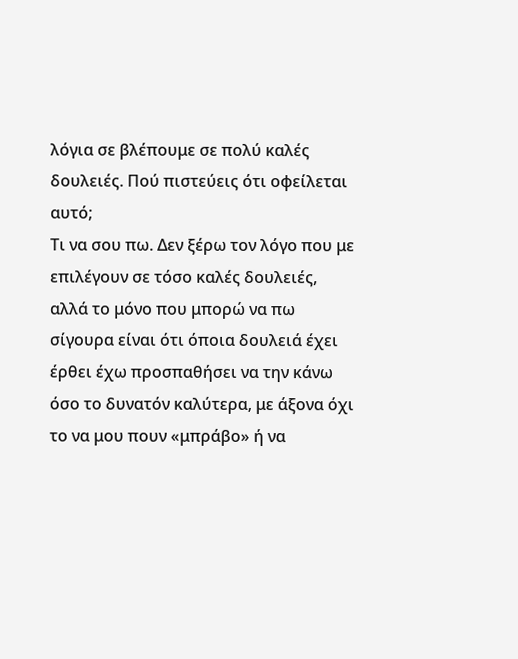λόγια σε βλέπουμε σε πολύ καλές δουλειές. Πού πιστεύεις ότι οφείλεται αυτό;
Τι να σου πω. Δεν ξέρω τον λόγο που με επιλέγουν σε τόσο καλές δουλειές, αλλά το μόνο που μπορώ να πω σίγουρα είναι ότι όποια δουλειά έχει έρθει έχω προσπαθήσει να την κάνω όσο το δυνατόν καλύτερα, με άξονα όχι το να μου πουν «μπράβο» ή να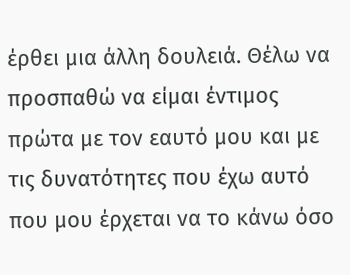έρθει μια άλλη δουλειά. Θέλω να προσπαθώ να είμαι έντιμος πρώτα με τον εαυτό μου και με τις δυνατότητες που έχω αυτό που μου έρχεται να το κάνω όσο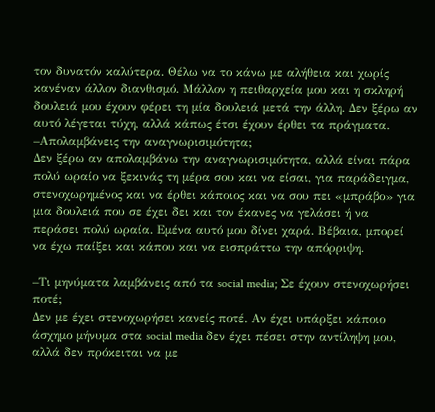τον δυνατόν καλύτερα. Θέλω να το κάνω με αλήθεια και χωρίς κανέναν άλλον διανθισμό. Μάλλον η πειθαρχεία μου και η σκληρή δουλειά μου έχουν φέρει τη μία δουλειά μετά την άλλη. Δεν ξέρω αν αυτό λέγεται τύχη, αλλά κάπως έτσι έχουν έρθει τα πράγματα.
–Απολαμβάνεις την αναγνωρισιμότητα;
Δεν ξέρω αν απολαμβάνω την αναγνωρισιμότητα, αλλά είναι πάρα πολύ ωραίο να ξεκινάς τη μέρα σου και να είσαι, για παράδειγμα, στενοχωρημένος και να έρθει κάποιος και να σου πει «μπράβο» για μια δουλειά που σε έχει δει και τον έκανες να γελάσει ή να περάσει πολύ ωραία. Εμένα αυτό μου δίνει χαρά. Βέβαια, μπορεί να έχω παίξει και κάπου και να εισπράττω την απόρριψη.

–Τι μηνύματα λαμβάνεις από τα social media; Σε έχουν στενοχωρήσει ποτέ;
Δεν με έχει στενοχωρήσει κανείς ποτέ. Αν έχει υπάρξει κάποιο άσχημο μήνυμα στα social media δεν έχει πέσει στην αντίληψη μου, αλλά δεν πρόκειται να με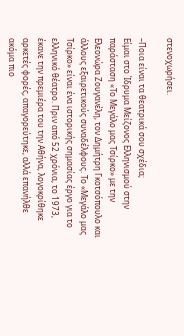στενοχωρήσει.

–Ποια είναι τα θεατρικά σου σχέδια;
Είμαι στο Ίδρυμα Μείζονος Ελληνισμού στην παράσταση «Το Μεγάλο μας Τσίρκο» με την Ελεονώρα Ζουγανέλη, τον Δημήτρη Γκοτσόπουλο και άλλους εξαιρετικούς συναδέλφους. Το «Μεγάλο μας Τσίρκο» είναι ένα ιστορικής σημασίας έργο για το ελληνικό θέατρο. Πριν από 52 χρόνια, το 1973, έκανε την πρεμιέρα του την Αθήνα, λογοκρίθηκε αρκετές φορές, απαγορεύτηκε, αλλά επανήλθε ακόμα πιο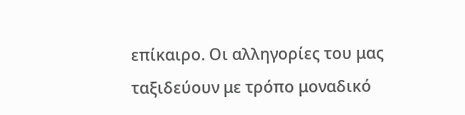επίκαιρο. Οι αλληγορίες του μας ταξιδεύουν με τρόπο μοναδικό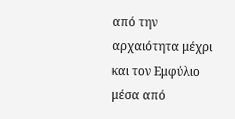από την αρχαιότητα μέχρι και τον Εμφύλιο μέσα από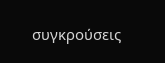συγκρούσεις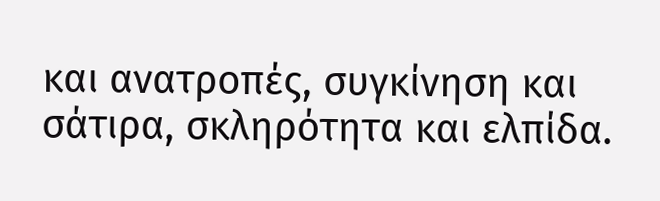και ανατροπές, συγκίνηση και σάτιρα, σκληρότητα και ελπίδα.